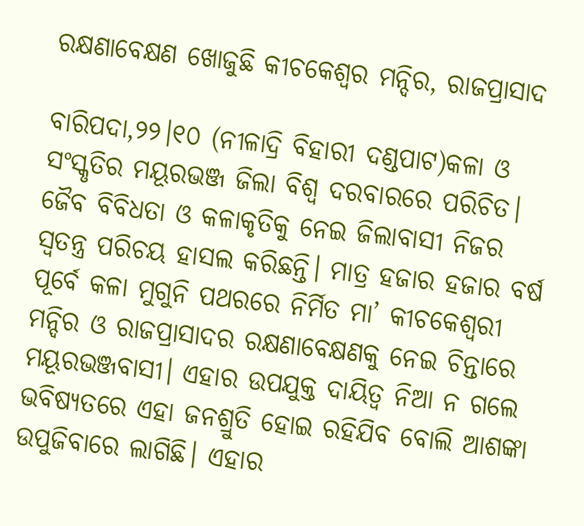ରକ୍ଷଣାବେକ୍ଷଣ ଖୋଜୁଛି କୀଚକେଶ୍ୱର ମନ୍ଦିର, ରାଜପ୍ରାସାଦ

ବାରିପଦା,୨୨।୧୦ (ନୀଳାଦ୍ରି ବିହାରୀ ଦଣ୍ଡପାଟ)କଳା ଓ ସଂସ୍କୃତିର ମୟୂରଭଞ୍ଜ ଜିଲା ବିଶ୍ୱ ଦରବାରରେ ପରିଚିତ। ଜୈବ ବିବିଧତା ଓ କଳାକୃତିକୁ ନେଇ ଜିଲାବାସୀ ନିଜର ସ୍ବତନ୍ତ୍ର ପରିଚୟ ହାସଲ କରିଛନ୍ତି। ମାତ୍ର ହଜାର ହଜାର ବର୍ଷ ପୂର୍ବେ କଳା ମୁଗୁନି ପଥରରେ ନିର୍ମିତ ମା’ କୀଚକେଶ୍ୱରୀ ମନ୍ଦିର ଓ ରାଜପ୍ରାସାଦର ରକ୍ଷଣାବେକ୍ଷଣକୁ ନେଇ ଚିନ୍ତାରେ ମୟୂରଭଞ୍ଜବାସୀ। ଏହାର ଉପଯୁକ୍ତ ଦାୟିତ୍ୱ ନିଆ ନ ଗଲେ ଭବିଷ୍ୟତରେ ଏହା ଜନଶ୍ରୁତି ହୋଇ ରହିଯିବ ବୋଲି ଆଶଙ୍କା ଉପୁଜିବାରେ ଲାଗିଛି। ଏହାର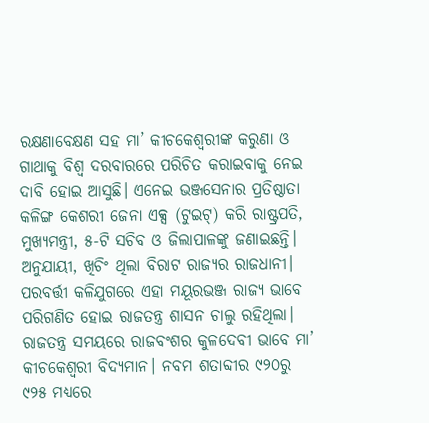ରକ୍ଷଣାବେକ୍ଷଣ ସହ ମା’ କୀଚକେଶ୍ୱରୀଙ୍କ କରୁଣା ଓ ଗାଥାକୁ ବିଶ୍ୱ ଦରବାରରେ ପରିଚିତ କରାଇବାକୁ ନେଇ ଦାବି ହୋଇ ଆସୁଛି। ଏନେଇ ଭଞ୍ଜସେନାର ପ୍ରତିଷ୍ଠାତା କଳିଙ୍ଗ କେଶରୀ ଜେନା ଏକ୍ସ (ଟୁଇଟ୍‌) କରି ରାଷ୍ଟ୍ରପତି, ମୁଖ୍ୟମନ୍ତ୍ରୀ, ୫-ଟି ସଚିବ ଓ ଜିଲାପାଳଙ୍କୁ ଜଣାଇଛନ୍ତି।
ଅନୁଯାୟୀ, ଖିଚିଂ ଥିଲା ବିରାଟ ରାଜ୍ୟର ରାଜଧାନୀ। ପରବର୍ତ୍ତୀ କଳିଯୁଗରେ ଏହା ମୟୂରଭଞ୍ଜ ରାଜ୍ୟ ଭାବେ ପରିଗଣିତ ହୋଇ ରାଜତନ୍ତ୍ର ଶାସନ ଚାଲୁ ରହିଥିଲା। ରାଜତନ୍ତ୍ର ସମୟରେ ରାଜବଂଶର କୁଳଦେବୀ ଭାବେ ମା’ କୀଚକେଶ୍ୱରୀ ବିଦ୍ୟମାନ। ନବମ ଶତାବ୍ଦୀର ୯୨୦ରୁ ୯୨୫ ମଧ୍ୟରେ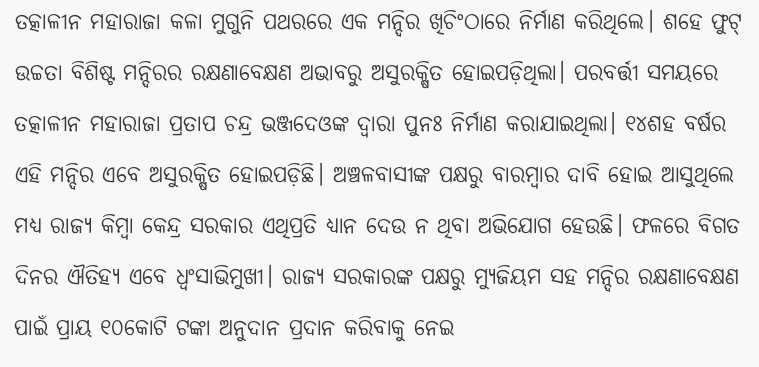ତତ୍କାଳୀନ ମହାରାଜା କଳା ମୁଗୁନି ପଥରରେ ଏକ ମନ୍ଦିର ଖିଚିଂଠାରେ ନିର୍ମାଣ କରିଥିଲେ। ଶହେ ଫୁଟ୍‌ ଉଚ୍ଚତା ବିଶିଷ୍ଟ ମନ୍ଦିରର ରକ୍ଷଣାବେକ୍ଷଣ ଅଭାବରୁ ଅସୁରକ୍ଷିତ ହୋଇପଡ଼ିଥିଲା। ପରବର୍ତ୍ତୀ ସମୟରେ ତତ୍କାଳୀନ ମହାରାଜା ପ୍ରତାପ ଚନ୍ଦ୍ର ଭଞ୍ଜଦେଓଙ୍କ ଦ୍ୱାରା ପୁନଃ ନିର୍ମାଣ କରାଯାଇଥିଲା। ୧୪ଶହ ବର୍ଷର ଏହି ମନ୍ଦିର ଏବେ ଅସୁରକ୍ଷିତ ହୋଇପଡ଼ିଛି। ଅଞ୍ଚଳବାସୀଙ୍କ ପକ୍ଷରୁ ବାରମ୍ବାର ଦାବି ହୋଇ ଆସୁଥିଲେ ମଧ୍ୟ ରାଜ୍ୟ କିମ୍ବା କେନ୍ଦ୍ର ସରକାର ଏଥିପ୍ରତି ଧ୍ୟାନ ଦେଉ ନ ଥିବା ଅଭିଯୋଗ ହେଉଛି। ଫଳରେ ବିଗତ ଦିନର ଐତିହ୍ୟ ଏବେ ଧ୍ୱଂସାଭିମୁଖୀ। ରାଜ୍ୟ ସରକାରଙ୍କ ପକ୍ଷରୁ ମ୍ୟୁଜିୟମ ସହ ମନ୍ଦିର ରକ୍ଷଣାବେକ୍ଷଣ ପାଇଁ ପ୍ରାୟ ୧୦କୋଟି ଟଙ୍କା ଅନୁଦାନ ପ୍ରଦାନ କରିବାକୁ ନେଇ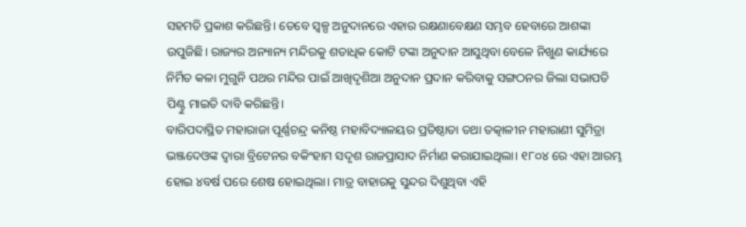ସହମତି ପ୍ରକାଶ କରିଛନ୍ତି। ତେବେ ସ୍ବଳ୍ପ ଅନୁଦାନରେ ଏହାର ରକ୍ଷଣାବେକ୍ଷଣ ସମ୍ଭବ ହେବାରେ ଆଶଙ୍କା ଉପୁଜିଛି। ରାଜ୍ୟର ଅନ୍ୟାନ୍ୟ ମନ୍ଦିରକୁ ଶତାଧିକ କୋଟି ଟଙ୍କା ଅନୁଦାନ ଆସୁଥିବା ବେଳେ ନିଖୁଣ କାର୍ଯ୍ୟରେ ନିର୍ମିତ କଳା ମୁଗୁନି ପଥର ମନ୍ଦିର ପାଇଁ ଆଖିଦୃଶିଆ ଅନୁଦାନ ପ୍ରଦାନ କରିବାକୁ ସଙ୍ଗଠନର ଜିଲା ସଭାପତି ପିଣ୍ଟୁ ମାଇତି ଦାବି କରିଛନ୍ତି।
ବାରିପଦାସ୍ଥିତ ମହାରାଜା ପୂର୍ଣ୍ଣଚନ୍ଦ୍ର କନିଷ୍ଠ ମହାବିଦ୍ୟାଳୟର ପ୍ରତିଷ୍ଠାତା ତଥା ତତ୍କାଳୀନ ମହାରାଣୀ ସୁମିତ୍ରା ଭଞ୍ଜଦେଓଙ୍କ ଦ୍ୱାରା ବ୍ରିଟେନର ବକିଂହାମ ସଦୃଶ ରାଜପ୍ରାସାଦ ନିର୍ମାଣ କରାଯାଇଥିଲା। ୧୮୦୪ ରେ ଏହା ଆରମ୍ଭ ହୋଇ ୪ବର୍ଷ ପରେ ଶେଷ ହୋଇଥିଲା। ମାତ୍ର ବାହାରକୁ ସୁନ୍ଦର ଦିଶୁଥିବା ଏହି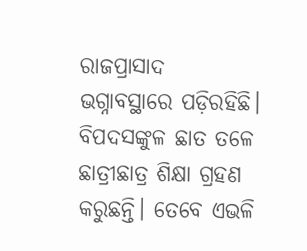ରାଜପ୍ରାସାଦ ଭଗ୍ନାବସ୍ଥାରେ ପଡ଼ିରହିଛି। ବିପଦସଙ୍କୁଳ ଛାତ ତଳେ ଛାତ୍ରୀଛାତ୍ର ଶିକ୍ଷା ଗ୍ରହଣ କରୁଛନ୍ତି। ତେବେ ଏଭଳି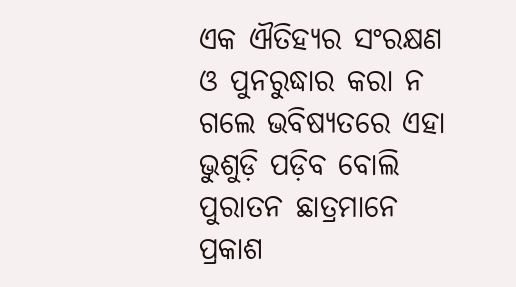ଏକ ଐତିହ୍ୟର ସଂରକ୍ଷଣ ଓ ପୁନରୁଦ୍ଧାର କରା ନ ଗଲେ ଭବିଷ୍ୟତରେ ଏହା ଭୁଶୁଡ଼ି ପଡ଼ିବ ବୋଲି ପୁରାତନ ଛାତ୍ରମାନେ ପ୍ରକାଶ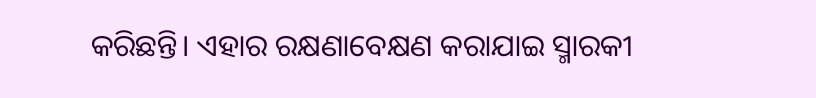କରିଛନ୍ତି। ଏହାର ରକ୍ଷଣାବେକ୍ଷଣ କରାଯାଇ ସ୍ମାରକୀ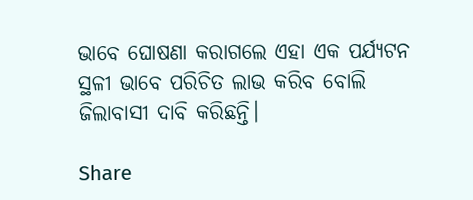ଭାବେ ଘୋଷଣା କରାଗଲେ ଏହା ଏକ ପର୍ଯ୍ୟଟନ ସ୍ଥଳୀ ଭାବେ ପରିଚିତ ଲାଭ କରିବ ବୋଲି ଜିଲାବାସୀ ଦାବି କରିଛନ୍ତି।

Share